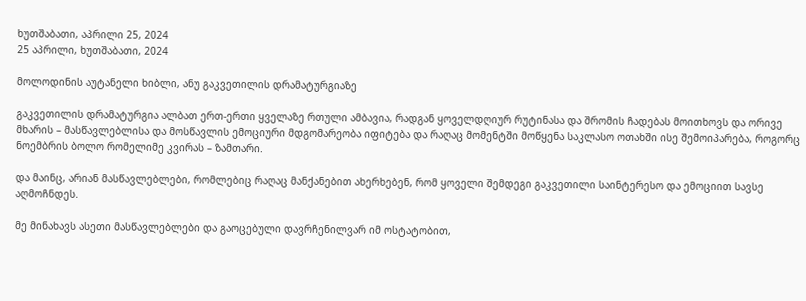ხუთშაბათი, აპრილი 25, 2024
25 აპრილი, ხუთშაბათი, 2024

მოლოდინის აუტანელი ხიბლი, ანუ გაკვეთილის დრამატურგიაზე

გაკვეთილის დრამატურგია ალბათ ერთ-ერთი ყველაზე რთული ამბავია, რადგან ყოველდღიურ რუტინასა და შრომის ჩადებას მოითხოვს და ორივე მხარის – მასწავლებლისა და მოსწავლის ემოციური მდგომარეობა იფიტება და რაღაც მომენტში მოწყენა საკლასო ოთახში ისე შემოიპარება, როგორც ნოემბრის ბოლო რომელიმე კვირას – ზამთარი.

და მაინც, არიან მასწავლებლები, რომლებიც რაღაც მანქანებით ახერხებენ, რომ ყოველი შემდეგი გაკვეთილი საინტერესო და ემოციით სავსე აღმოჩნდეს.

მე მინახავს ასეთი მასწავლებლები და გაოცებული დავრჩენილვარ იმ ოსტატობით,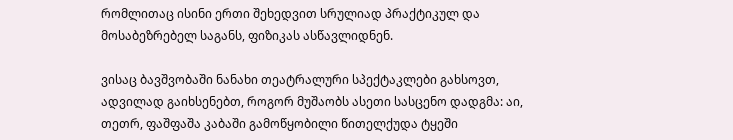რომლითაც ისინი ერთი შეხედვით სრულიად პრაქტიკულ და მოსაბეზრებელ საგანს, ფიზიკას ასწავლიდნენ.

ვისაც ბავშვობაში ნანახი თეატრალური სპექტაკლები გახსოვთ, ადვილად გაიხსენებთ, როგორ მუშაობს ასეთი სასცენო დადგმა: აი, თეთრ, ფაშფაშა კაბაში გამოწყობილი წითელქუდა ტყეში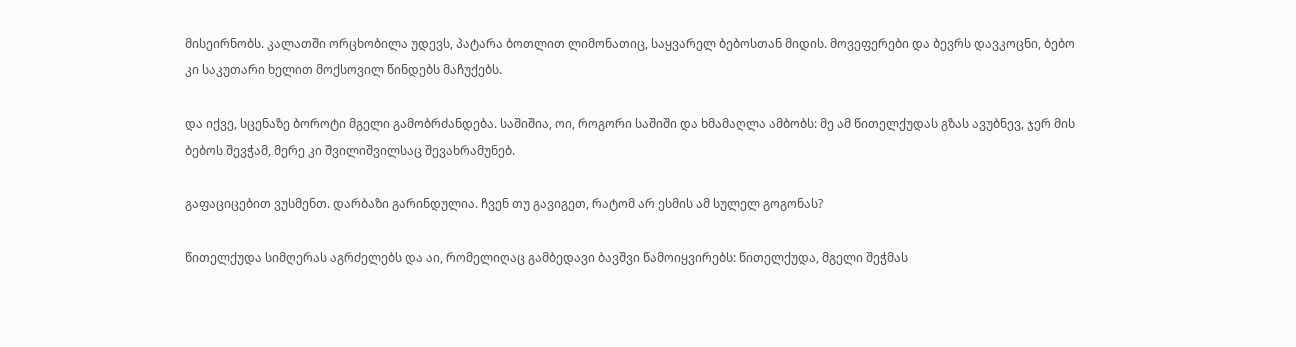მისეირნობს. კალათში ორცხობილა უდევს, პატარა ბოთლით ლიმონათიც, საყვარელ ბებოსთან მიდის. მოვეფერები და ბევრს დავკოცნი, ბებო კი საკუთარი ხელით მოქსოვილ წინდებს მაჩუქებს.

და იქვე, სცენაზე ბოროტი მგელი გამობრძანდება. საშიშია, ოი, როგორი საშიში და ხმამაღლა ამბობს: მე ამ წითელქუდას გზას ავუბნევ, ჯერ მის ბებოს შევჭამ, მერე კი შვილიშვილსაც შევახრამუნებ.

გაფაციცებით ვუსმენთ. დარბაზი გარინდულია. ჩვენ თუ გავიგეთ, რატომ არ ესმის ამ სულელ გოგონას?

წითელქუდა სიმღერას აგრძელებს და აი, რომელიღაც გამბედავი ბავშვი წამოიყვირებს: წითელქუდა, მგელი შეჭმას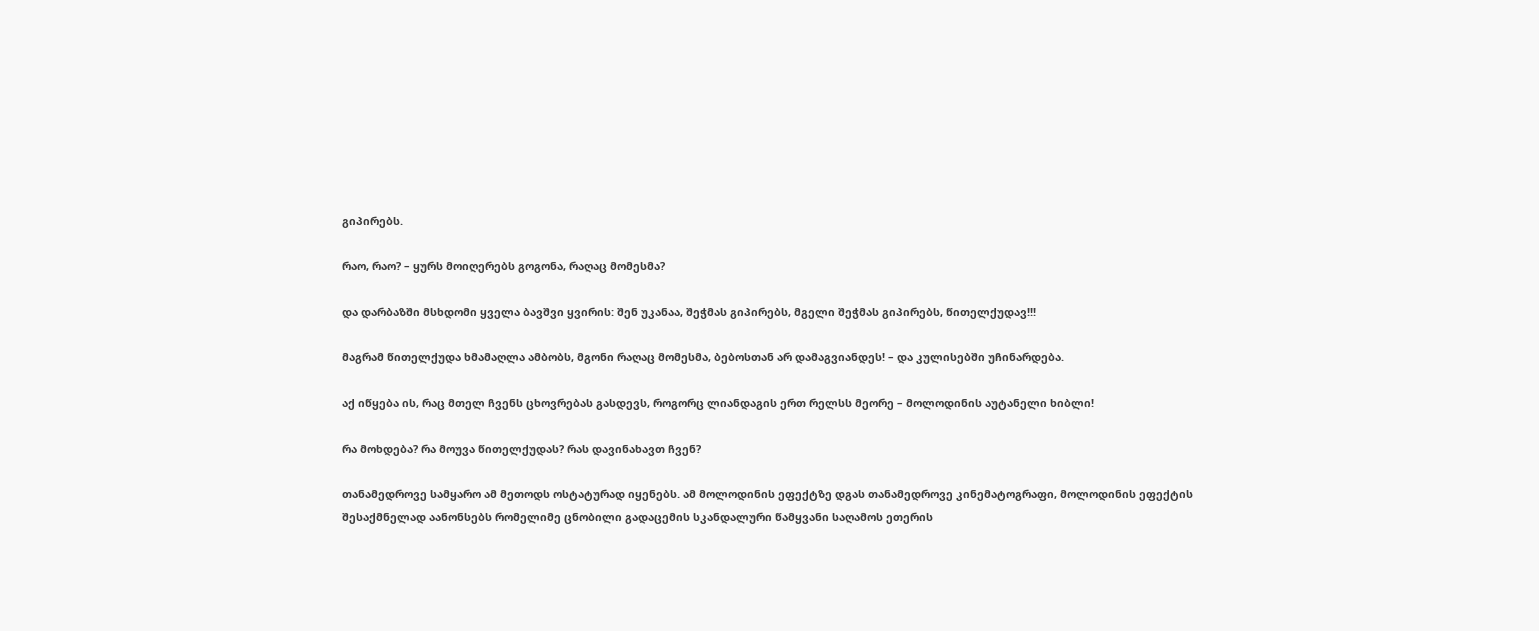გიპირებს.

რაო, რაო? – ყურს მოიღერებს გოგონა, რაღაც მომესმა?

და დარბაზში მსხდომი ყველა ბავშვი ყვირის: შენ უკანაა, შეჭმას გიპირებს, მგელი შეჭმას გიპირებს, წითელქუდავ!!!

მაგრამ წითელქუდა ხმამაღლა ამბობს, მგონი რაღაც მომესმა, ბებოსთან არ დამაგვიანდეს! – და კულისებში უჩინარდება.

აქ იწყება ის, რაც მთელ ჩვენს ცხოვრებას გასდევს, როგორც ლიანდაგის ერთ რელსს მეორე – მოლოდინის აუტანელი ხიბლი!

რა მოხდება? რა მოუვა წითელქუდას? რას დავინახავთ ჩვენ?

თანამედროვე სამყარო ამ მეთოდს ოსტატურად იყენებს. ამ მოლოდინის ეფექტზე დგას თანამედროვე კინემატოგრაფი, მოლოდინის ეფექტის შესაქმნელად აანონსებს რომელიმე ცნობილი გადაცემის სკანდალური წამყვანი საღამოს ეთერის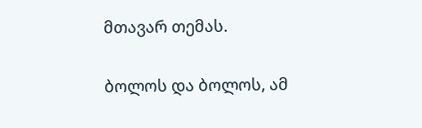მთავარ თემას.

ბოლოს და ბოლოს, ამ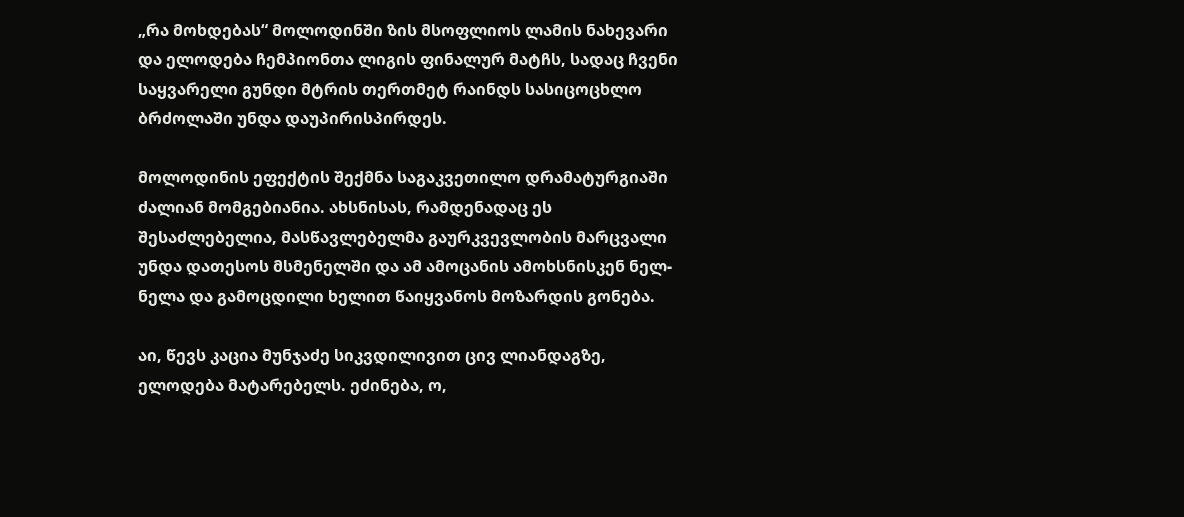„რა მოხდებას“ მოლოდინში ზის მსოფლიოს ლამის ნახევარი და ელოდება ჩემპიონთა ლიგის ფინალურ მატჩს, სადაც ჩვენი საყვარელი გუნდი მტრის თერთმეტ რაინდს სასიცოცხლო ბრძოლაში უნდა დაუპირისპირდეს.

მოლოდინის ეფექტის შექმნა საგაკვეთილო დრამატურგიაში ძალიან მომგებიანია. ახსნისას, რამდენადაც ეს შესაძლებელია, მასწავლებელმა გაურკვევლობის მარცვალი უნდა დათესოს მსმენელში და ამ ამოცანის ამოხსნისკენ ნელ-ნელა და გამოცდილი ხელით წაიყვანოს მოზარდის გონება.

აი, წევს კაცია მუნჯაძე სიკვდილივით ცივ ლიანდაგზე, ელოდება მატარებელს. ეძინება, ო,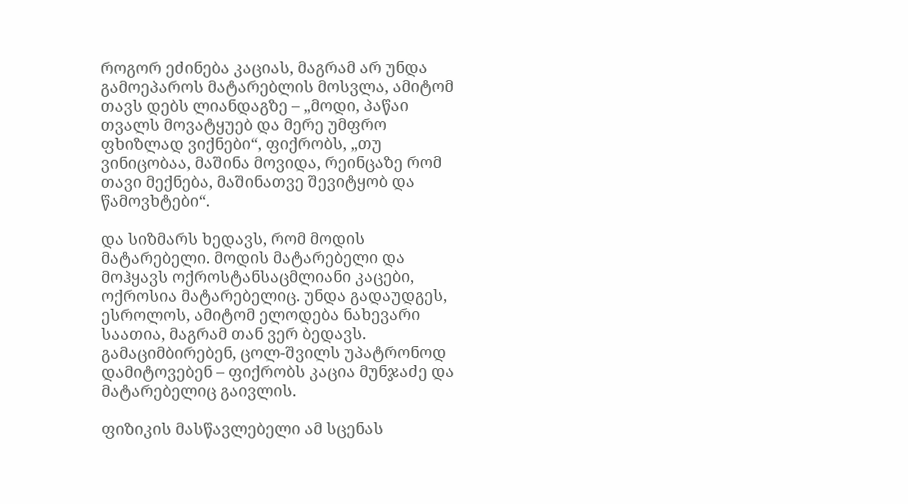როგორ ეძინება კაციას, მაგრამ არ უნდა გამოეპაროს მატარებლის მოსვლა, ამიტომ თავს დებს ლიანდაგზე – „მოდი, პაწაი თვალს მოვატყუებ და მერე უმფრო ფხიზლად ვიქნები“, ფიქრობს, „თუ ვინიცობაა, მაშინა მოვიდა, რეინცაზე რომ თავი მექნება, მაშინათვე შევიტყობ და წამოვხტები“.

და სიზმარს ხედავს, რომ მოდის მატარებელი. მოდის მატარებელი და მოჰყავს ოქროსტანსაცმლიანი კაცები, ოქროსია მატარებელიც. უნდა გადაუდგეს, ესროლოს, ამიტომ ელოდება ნახევარი საათია, მაგრამ თან ვერ ბედავს. გამაციმბირებენ, ცოლ-შვილს უპატრონოდ დამიტოვებენ – ფიქრობს კაცია მუნჯაძე და მატარებელიც გაივლის.

ფიზიკის მასწავლებელი ამ სცენას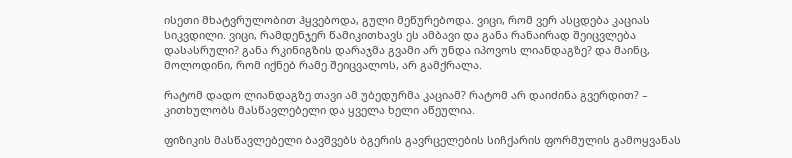ისეთი მხატვრულობით ჰყვებოდა, გული მეწურებოდა. ვიცი, რომ ვერ ასცდება კაციას სიკვდილი. ვიცი, რამდენჯერ წამიკითხავს ეს ამბავი და განა რანაირად შეიცვლება დასასრული? განა რკინიგზის დარაჯმა გვამი არ უნდა იპოვოს ლიანდაგზე? და მაინც, მოლოდინი, რომ იქნებ რამე შეიცვალოს, არ გამქრალა.

რატომ დადო ლიანდაგზე თავი ამ უბედურმა კაციამ? რატომ არ დაიძინა გვერდით? – კითხულობს მასწავლებელი და ყველა ხელი აწეულია.

ფიზიკის მასწავლებელი ბავშვებს ბგერის გავრცელების სიჩქარის ფორმულის გამოყვანას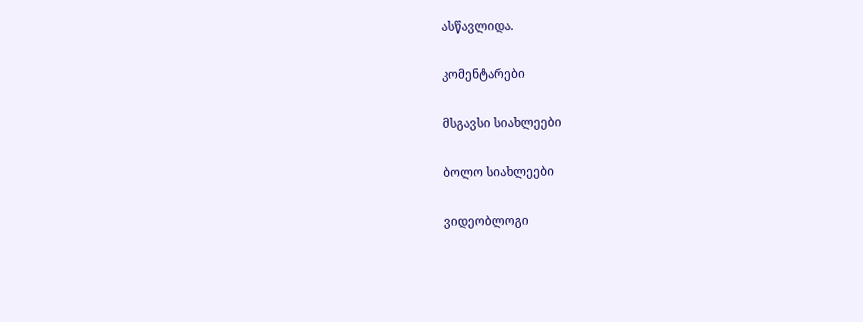ასწავლიდა.

კომენტარები

მსგავსი სიახლეები

ბოლო სიახლეები

ვიდეობლოგი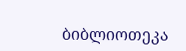ბიბლიოთეკა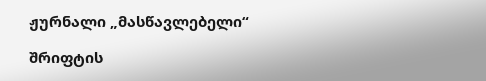ჟურნალი „მასწავლებელი“

შრიფტის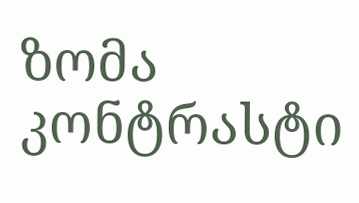ზომა
კონტრასტი